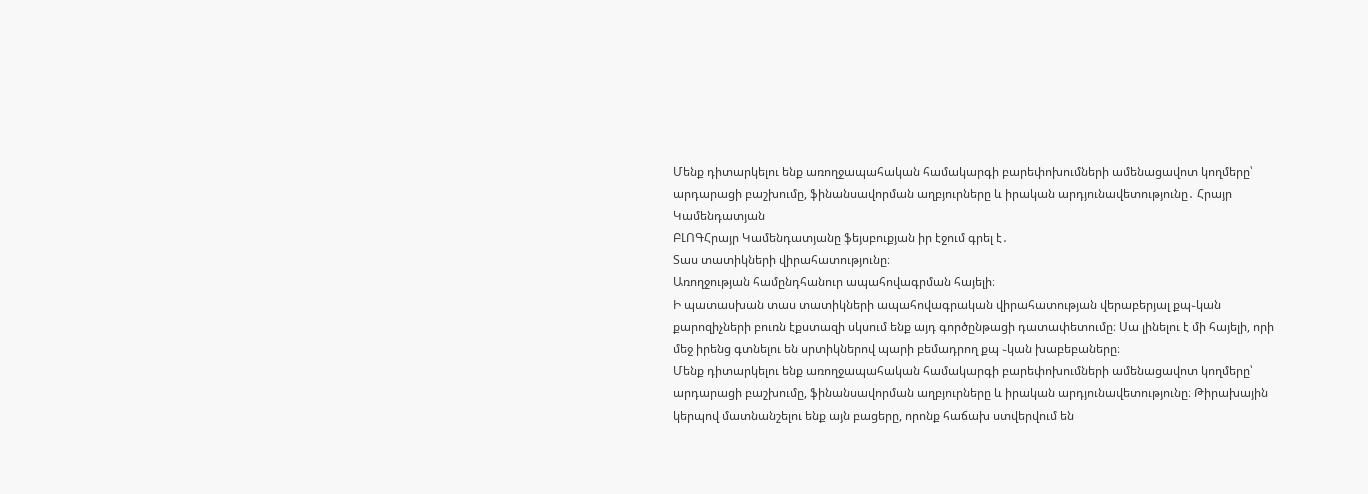Մենք դիտարկելու ենք առողջապահական համակարգի բարեփոխումների ամենացավոտ կողմերը՝ արդարացի բաշխումը, ֆինանսավորման աղբյուրները և իրական արդյունավետությունը․ Հրայր Կամենդատյան
ԲԼՈԳՀրայր Կամենդատյանը ֆեյսբուքյան իր էջում գրել է․
Տաս տատիկների վիրահատությունը։
Առողջության համընդհանուր ապահովագրման հայելի։
Ի պատասխան տաս տատիկների ապահովագրական վիրահատության վերաբերյալ քպ֊կան քարոզիչների բուռն էքստազի սկսում ենք այդ գործընթացի դատափետումը։ Սա լինելու է մի հայելի, որի մեջ իրենց գտնելու են սրտիկներով պարի բեմադրող քպ ֊կան խաբեբաները։
Մենք դիտարկելու ենք առողջապահական համակարգի բարեփոխումների ամենացավոտ կողմերը՝ արդարացի բաշխումը, ֆինանսավորման աղբյուրները և իրական արդյունավետությունը։ Թիրախային կերպով մատնանշելու ենք այն բացերը, որոնք հաճախ ստվերվում են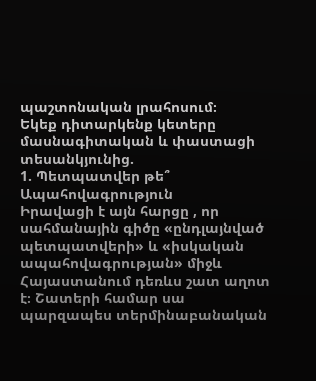պաշտոնական լրահոսում։
Եկեք դիտարկենք կետերը մասնագիտական և փաստացի տեսանկյունից.
1. Պետպատվեր թե՞ Ապահովագրություն
Իրավացի է այն հարցը , որ սահմանային գիծը «ընդլայնված պետպատվերի» և «իսկական ապահովագրության» միջև Հայաստանում դեռևս շատ աղոտ է։ Շատերի համար սա պարզապես տերմինաբանական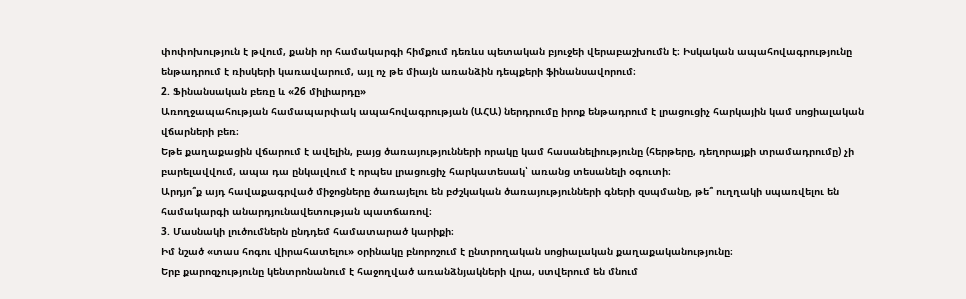փոփոխություն է թվում, քանի որ համակարգի հիմքում դեռևս պետական բյուջեի վերաբաշխումն է։ Իսկական ապահովագրությունը ենթադրում է ռիսկերի կառավարում, այլ ոչ թե միայն առանձին դեպքերի ֆինանսավորում։
2. Ֆինանսական բեռը և «26 միլիարդը»
Առողջապահության համապարփակ ապահովագրության (ԱՀԱ) ներդրումը իրոք ենթադրում է լրացուցիչ հարկային կամ սոցիալական վճարների բեռ։
Եթե քաղաքացին վճարում է ավելին, բայց ծառայությունների որակը կամ հասանելիությունը (հերթերը, դեղորայքի տրամադրումը) չի բարելավվում, ապա դա ընկալվում է որպես լրացուցիչ հարկատեսակ՝ առանց տեսանելի օգուտի։
Արդյո՞ք այդ հավաքագրված միջոցները ծառայելու են բժշկական ծառայությունների գների զսպմանը, թե՞ ուղղակի սպառվելու են համակարգի անարդյունավետության պատճառով։
3. Մասնակի լուծումներն ընդդեմ համատարած կարիքի։
Իմ նշած «տաս հոգու վիրահատելու» օրինակը բնորոշում է ընտրողական սոցիալական քաղաքականությունը։
Երբ քարոզչությունը կենտրոնանում է հաջողված առանձնյակների վրա, ստվերում են մնում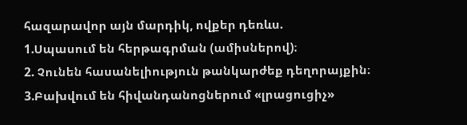հազարավոր այն մարդիկ, ովքեր դեռևս.
1.Սպասում են հերթագրման (ամիսներով)։
2. Չունեն հասանելիություն թանկարժեք դեղորայքին։
3.Բախվում են հիվանդանոցներում «լրացուցիչ»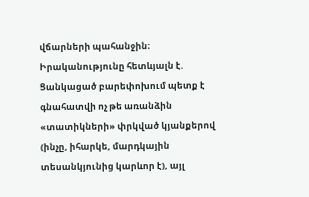վճարների պահանջին։
Իրականությունը հետևյալն է. Ցանկացած բարեփոխում պետք է գնահատվի ոչ թե առանձին «տատիկների» փրկված կյանքերով (ինչը, իհարկե, մարդկային տեսանկյունից կարևոր է), այլ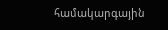համակարգային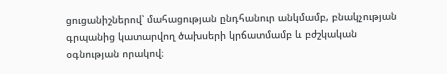ցուցանիշներով՝ մահացության ընդհանուր անկմամբ, բնակչության գրպանից կատարվող ծախսերի կրճատմամբ և բժշկական օգնության որակով։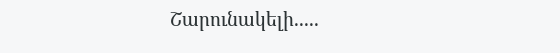Շարունակելի.....